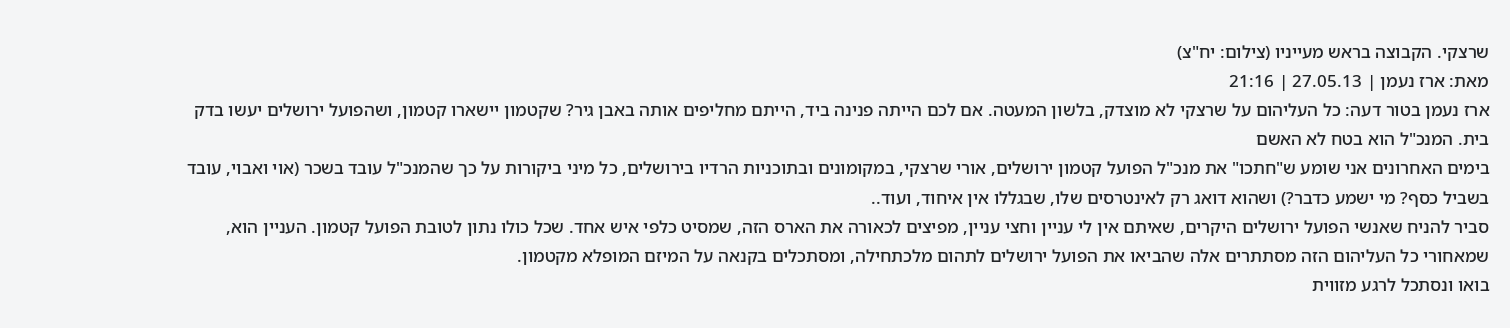שרצקי. הקבוצה בראש מעייניו (צילום: יח"צ)
מאת: ארז נעמן | 27.05.13 | 21:16
ארז נעמן בטור דעה: כל העליהום על שרצקי לא מוצדק, בלשון המעטה. אם לכם הייתה פנינה ביד, הייתם מחליפים אותה באבן גיר? שקטמון יישארו קטמון, ושהפועל ירושלים יעשו בדק בית. המנכ"ל הוא בטח לא האשם
בימים האחרונים אני שומע ש"חתכו" את מנכ"ל הפועל קטמון ירושלים, אורי שרצקי, במקומונים ובתוכניות הרדיו בירושלים, כל מיני ביקורות על כך שהמנכ"ל עובד בשכר (אוי ואבוי, עובד בשביל כסף? מי ישמע כדבר?) ושהוא דואג רק לאינטרסים שלו, שבגללו אין איחוד, ועוד..
סביר להניח שאנשי הפועל ירושלים היקרים, שאיתם אין לי עניין וחצי עניין, מפיצים לכאורה את הארס הזה, שמסיט כלפי איש אחד. שכל כולו נתון לטובת הפועל קטמון. העניין הוא, שמאחורי כל העליהום הזה מסתתרים אלה שהביאו את הפועל ירושלים לתהום מלכתחילה, ומסתכלים בקנאה על המיזם המופלא מקטמון.
בואו ונסתכל לרגע מזווית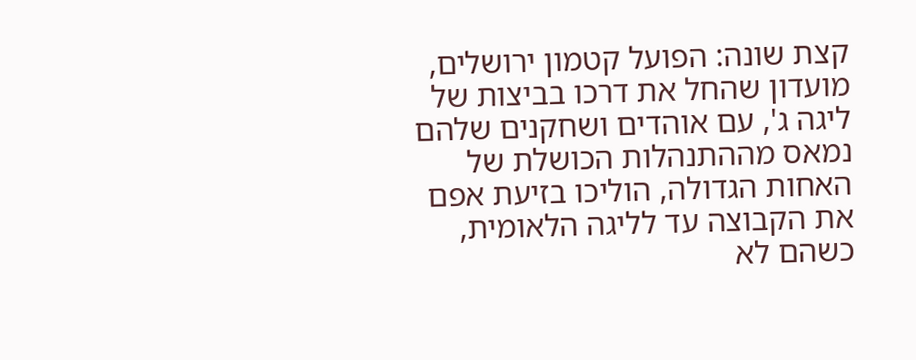קצת שונה: הפועל קטמון ירושלים, מועדון שהחל את דרכו בביצות של ליגה ג', עם אוהדים ושחקנים שלהם נמאס מההתנהלות הכושלת של האחות הגדולה, הוליכו בזיעת אפם את הקבוצה עד לליגה הלאומית, כשהם לא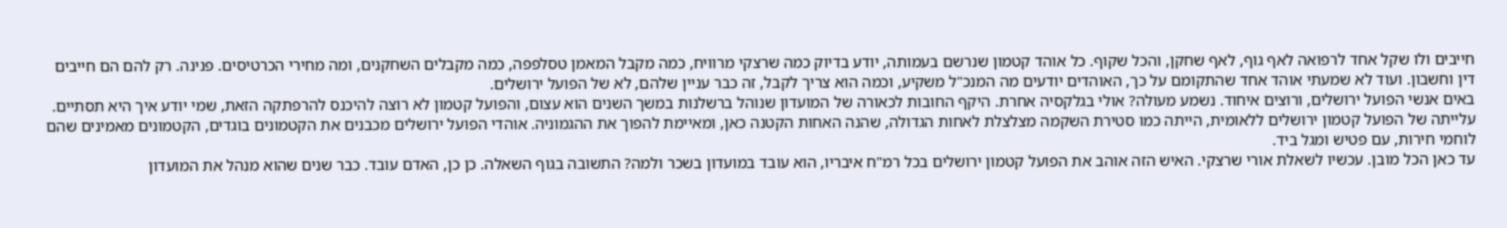חייבים ולו שקל אחד לרפואה לאף גוף, לאף שחקן, והכל שקוף. כל אוהד קטמון שנרשם בעמותה, יודע בדיוק כמה שרצקי מרוויח, כמה מקבל המאמן טסלפפה, כמה מקבלים השחקנים, ומה מחירי הכרטיסים. פנינה. רק להם הם חייבים דין וחשבון. ועוד לא שמעתי אוהד אחד שהתקומם על כך, האוהדים יודעים מה המנכ"ל משקיע, וכמה הוא צריך לקבל, זה כבר עניין שלהם, לא של הפועל ירושלים.
באים אנשי הפועל ירושלים, ורוצים איחוד. נשמע מעולה? אולי בגלקסיה אחרת. היקף החובות לכאורה של המועדון שנוהל ברשלנות במשך השנים הוא עצום, והפועל קטמון לא רוצה להיכנס להרפתקה הזאת, שמי יודע איך היא תסתיים.
עלייתה של הפועל קטמון ירושלים ללאומית, הייתה כמו סטירת השקמה מצלצלת לאחות הגדולה, שהנה האחות הקטנה כאן, ומאיימת להפוך את ההגמוניה. אוהדי הפועל ירושלים מכבנים את הקטמונים בוגדים, הקטמונים מאמינים שהם לוחמי חירות, עם פטיש ומגל ביד.
עד כאן הכל מובן. עכשיו לשאלת אורי שרצקי. האיש הזה אוהב את הפועל קטמון ירושלים בכל רמ"ח איבריו, הוא עובד במועדון בשכר ולמה? התשובה בגוף השאלה. כן כן, האדם עובד. כבר שנים שהוא מנהל את המועדון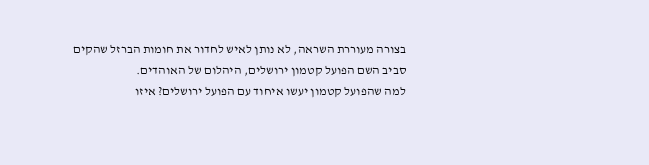בצורה מעוררת השראה, לא נותן לאיש לחדור את חומות הברזל שהקים סביב השם הפועל קטמון ירושלים, היהלום של האוהדים.
למה שהפועל קטמון יעשו איחוד עם הפועל ירושלים? איזו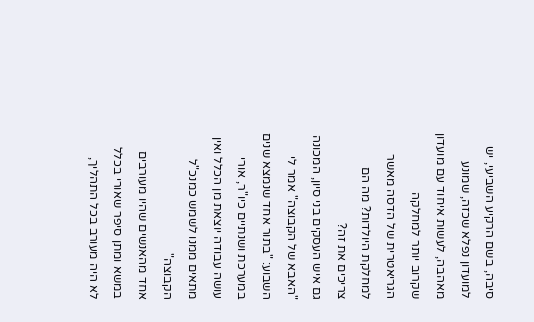סיבה, בשם הרקיע השביעי, יש למועדון נפלא שכזה, שמונע מאהבה, לעשות איחוד עם מועדון שקרוב יותר למחלקה הגריאטרית של הדסה מאשר למחלקת היולדות? מה הם צריכים את זה?
גם איש העסקים בני סיון, המכונה "האבא של הקבוצה" אמר לי השבוע: "בתור אחד שנמצא שנים במערכת ושנתיים כיו"ר, אורי עושה עבודה יוצאת מן הכלל ואין מתאים ממנו לשמש כמנכ"ל הקבוצה"
אחד מהאנשים שהיו מעורבים במשא ומתן סיפר שאורי בכלל לא היה מעורב בכל התהליך,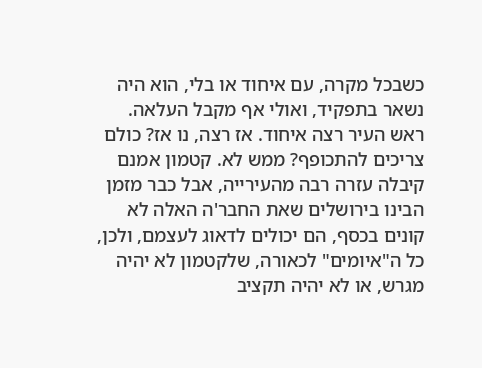כשבכל מקרה, עם איחוד או בלי, הוא היה נשאר בתפקיד, ואולי אף מקבל העלאה.
ראש העיר רצה איחוד. אז רצה, נו אז? כולם צריכים להתכופף? ממש לא. קטמון אמנם קיבלה עזרה רבה מהעירייה, אבל כבר מזמן הבינו בירושלים שאת החבר'ה האלה לא קונים בכסף, הם יכולים לדאוג לעצמם, ולכן, כל ה"איומים" לכאורה, שלקטמון לא יהיה מגרש, או לא יהיה תקציב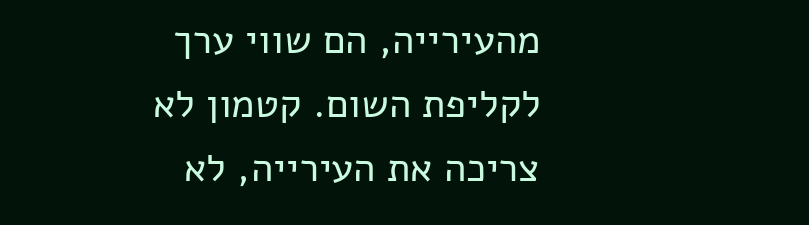מהעירייה, הם שווי ערך לקליפת השום. קטמון לא צריכה את העירייה, לא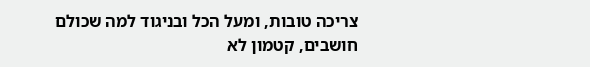צריכה טובות, ומעל הכל ובניגוד למה שכולם חושבים, קטמון לא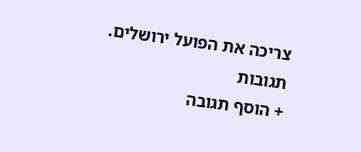צריכה את הפועל ירושלים.
תגובות
+ הוסף תגובה